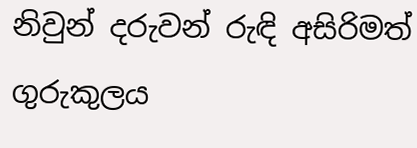නිවුන් දරුවන් රුඳි අසිරිමත් ගුරුකුලය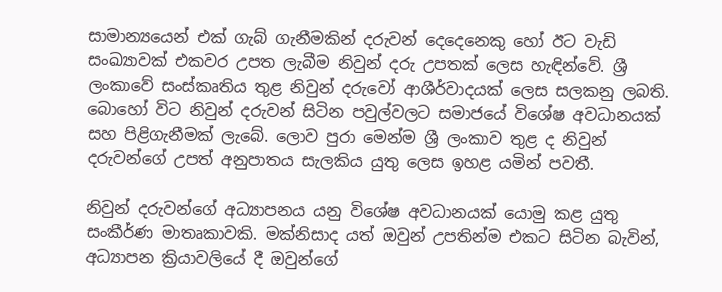සාමාන්‍යයෙන් එක් ගැබ් ගැනීමකින් දරුවන් දෙදෙනෙකු හෝ ඊට වැඩි සංඛ්‍යාවක් එකවර උපත ලැබීම නිවුන් දරු උපතක් ලෙස හැඳින්වේ. ශ්‍රී ලංකාවේ සංස්කෘතිය තුළ නිවුන් දරුවෝ ආශීර්වාදයක් ලෙස සලකනු ලබති. බොහෝ විට නිවුන් දරුවන් සිටින පවුල්වලට සමාජයේ විශේෂ අවධානයක් සහ පිළිගැනීමක් ලැබේ. ලොව පුරා මෙන්ම ශ්‍රී ලංකාව තුළ ද නිවුන් දරුවන්ගේ උපත් අනුපාතය සැලකිය යුතු ලෙස ඉහළ යමින් පවතී.

නිවුන් දරුවන්ගේ අධ්‍යාපනය යනු විශේෂ අවධානයක් යොමු කළ යුතු සංකීර්ණ මාතෘකාවකි. මක්නිසාද යත් ඔවුන් උපතින්ම එකට සිටින බැවින්, අධ්‍යාපන ක්‍රියාවලියේ දී ඔවුන්ගේ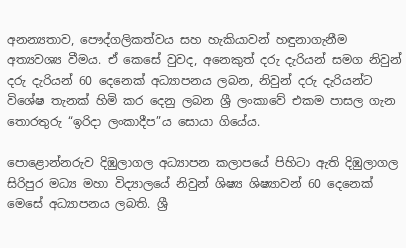අනන්‍යතාව, පෞද්ගලිකත්වය සහ හැකියාවන් හඳුනාගැනීම අත්‍යවශ්‍ය වීමය. ඒ කෙසේ වුවද, අනෙකුත් දරු දැරියන් සමග නිවුන් දරු දැරියන් 60 දෙනෙක් අධ්‍යාපනය ලබන, නිවුන් දරු දැරියන්ට විශේෂ තැනක් හිමි කර දෙනු ලබන ශ්‍රී ලංකාවේ එකම පාසල ගැන තොරතුරු “ඉරිදා ලංකාදීප”ය සොයා ගියේය.

පොළොන්නරුව දිඹුලාගල අධ්‍යාපන කලාපයේ පිහිටා ඇති දිඹුලාගල සිරිපුර මධ්‍ය මහා විද්‍යාලයේ නිවුන් ශිෂ්‍ය ශිෂ්‍යාවන් 60 දෙනෙක් මෙසේ අධ්‍යාපනය ලබති. ශ්‍රී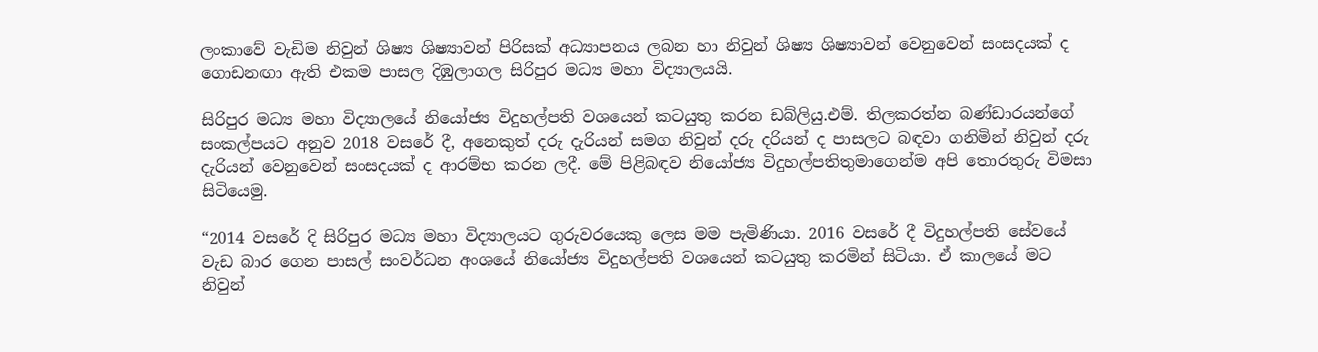ලංකාවේ වැඩිම නිවුන් ශිෂ්‍ය ශිෂ්‍යාවන් පිරිසක් අධ්‍යාපනය ලබන හා නිවුන් ශිෂ්‍ය ශිෂ්‍යාවන් වෙනුවෙන් සංසදයක් ද ගොඩනඟා ඇති එකම පාසල දිඹුලාගල සිරිපුර මධ්‍ය මහා විද්‍යාලයයි.

සිරිපුර මධ්‍ය මහා විද්‍යාලයේ නියෝජ්‍ය විදුහල්පති වශයෙන් කටයුතු කරන ඩබ්ලියු.එම්. තිලකරත්න බණ්ඩාරයන්ගේ සංකල්පයට අනුව 2018 වසරේ දී, අනෙකුත් දරු දැරියන් සමග නිවුන් දරු දරියන් ද පාසලට බඳවා ගනිමින් නිවුන් දරු දැරියන් වෙනුවෙන් සංසදයක් ද ආරම්භ කරන ලදී. මේ පිළිබඳව නියෝජ්‍ය විදුහල්පතිතුමාගෙන්ම අපි තොරතුරු විමසා සිටියෙමු.

“2014 වසරේ දි සිරිපුර මධ්‍ය මහා විද්‍යාලයට ගුරුවරයෙකු ලෙස මම පැමිණියා. 2016 වසරේ දී විදුහල්පති සේවයේ වැඩ බාර ගෙන පාසල් සංවර්ධන අංශයේ නියෝජ්‍ය විදුහල්පති වශයෙන් කටයුතු කරමින් සිටියා. ඒ කාලයේ මට නිවුන්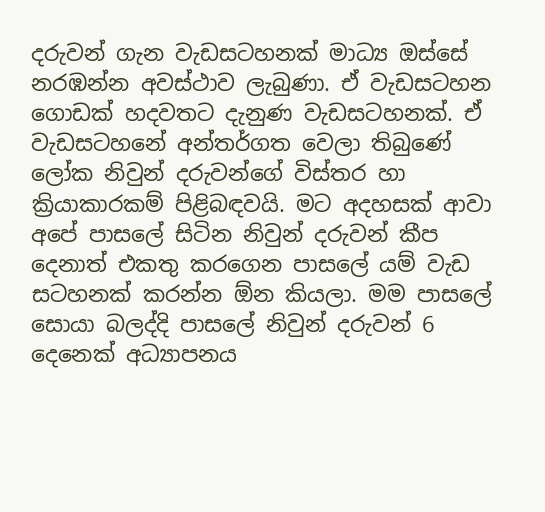දරුවන් ගැන වැඩසටහනක් මාධ්‍ය ඔස්සේ නරඹන්න අවස්ථාව ලැබුණා. ඒ වැඩසටහන ගොඩක් හදවතට දැනුණ වැඩසටහනක්. ඒ වැඩසටහනේ අන්තර්ගත වෙලා තිබුණේ ලෝක නිවුන් දරුවන්ගේ විස්තර හා ක්‍රියාකාරකම් පිළිබඳවයි. මට අදහසක් ආවා අපේ පාසලේ සිටින නිවුන් දරුවන් කීප දෙනාත් එකතු කරගෙන පාසලේ යම් වැඩ සටහනක් කරන්න ඕන කියලා. මම පාසලේ සොයා බලද්දි පාසලේ නිවුන් දරුවන් 6 දෙනෙක් අධ්‍යාපනය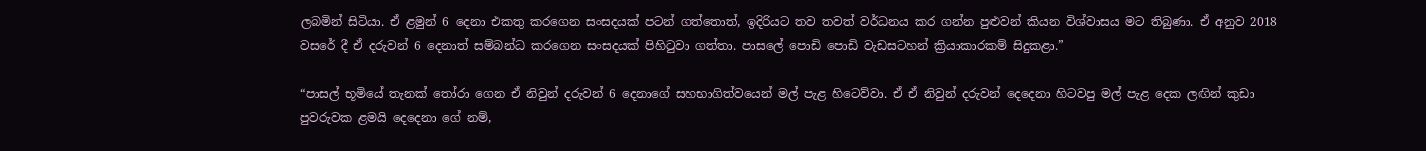ලබමින් සිටියා. ඒ ළමුන් 6 දෙනා එකතු කරගෙන සංසදයක් පටන් ගත්තොත්, ඉදිරියට තව තවත් වර්ධනය කර ගන්න පුළුවන් කියන විශ්වාසය මට තිබුණා. ඒ අනුව 2018 වසරේ දී ඒ දරුවන් 6 දෙනාත් සම්බන්ධ කරගෙන සංසදයක් පිහිටුවා ගත්තා. පාසලේ පොඩි පොඩි වැඩසටහන් ක්‍රියාකාරකම් සිදුකළා.”

“පාසල් භූමියේ තැනක් තෝරා ගෙන ඒ නිවුන් දරුවන් 6 දෙනාගේ සහභාගිත්වයෙන් මල් පැළ හිටෙව්වා. ඒ ඒ නිවුන් දරුවන් දෙදෙනා හිටවපු මල් පැළ දෙක ලඟින් කුඩා පුවරුවක ළමයි දෙදෙනා ගේ නම්,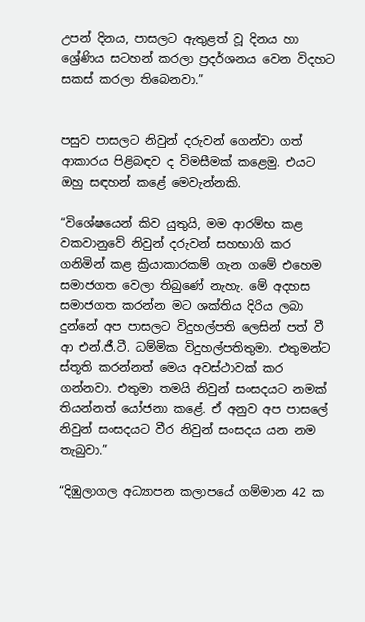උපන් දිනය, පාසලට ඇතුළත් වූ දිනය හා ශ්‍රේණිය සටහන් කරලා ප්‍රදර්ශනය වෙන විදහට සකස් කරලා තිබෙනවා.”


පසුව පාසලට නිවුන් දරුවන් ගෙන්වා ගත් ආකාරය පිළිබඳව ද විමසීමක් කළෙමු. එයට ඔහු සඳහන් කළේ මෙවැන්නකි.

“විශේෂයෙන් කිව යුතුයි, මම ආරම්භ කළ වකවානුවේ නිවුන් දරුවන් සහභාගි කර ගනිමින් කළ ක්‍රියාකාරකම් ගැන ගමේ එහෙම සමාජගත වෙලා තිබුණේ නැහැ. මේ අදහස සමාජගත කරන්න මට ශක්තිය දිරිය ලබා දුන්නේ අප පාසලට විදුහල්පති ලෙසින් පත් වී ආ එන්.ජී.ටී. ධම්මික විදුහල්පතිතුමා. එතුමන්ට ස්තූති කරන්නත් මෙය අවස්ථාවක් කර ගන්නවා. එතුමා තමයි නිවුන් සංසදයට නමක් තියන්නත් යෝජනා කළේ. ඒ අනුව අප පාසලේ නිවුන් සංසදයට වීර නිවුන් සංසදය යන නම තැබුවා.”

“දිඹුලාගල අධ්‍යාපන කලාපයේ ගම්මාන 42 ක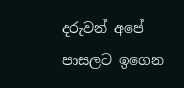දරුවන් අපේ පාසලට ඉගෙන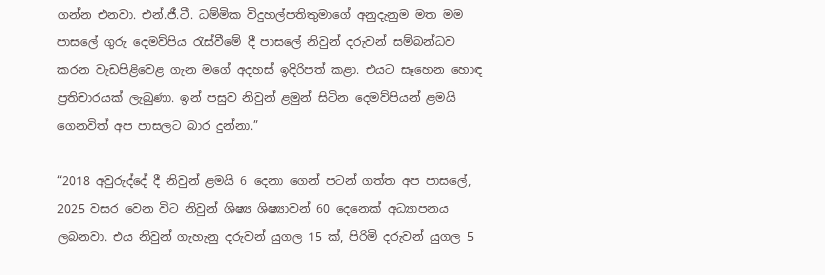ගන්න එනවා. එන්.ජී.ටී. ධම්මික විදුහල්පතිතුමාගේ අනුදැනුම මත මම පාසලේ ගුරු දෙමව්පිය රැස්වීමේ දී පාසලේ නිවුන් දරුවන් සම්බන්ධව කරන වැඩපිළිවෙළ ගැන මගේ අදහස් ඉදිරිපත් කළා. එයට සෑහෙන හොඳ ප්‍රතිචාරයක් ලැබුණා. ඉන් පසුව නිවුන් ළමුන් සිටින දෙමව්පියන් ළමයි ගෙනවිත් අප පාසලට බාර දුන්නා.”

“2018 අවුරුද්දේ දී නිවුන් ළමයි 6 දෙනා ගෙන් පටන් ගත්ත අප පාසලේ, 2025 වසර වෙන විට නිවුන් ශිෂ්‍ය ශිෂ්‍යාවන් 60 දෙනෙක් අධ්‍යාපනය ලබනවා. එය නිවුන් ගැහැනු දරුවන් යුගල 15 ක්, පිරිමි දරුවන් යුගල 5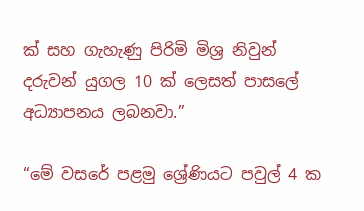ක් සහ ගැහැණු පිරිමි මිශ්‍ර නිවුන් දරුවන් යුගල 10 ක් ලෙසත් පාසලේ අධ්‍යාපනය ලබනවා.”

“මේ වසරේ පළමු ශ්‍රේණියට පවුල් 4 ක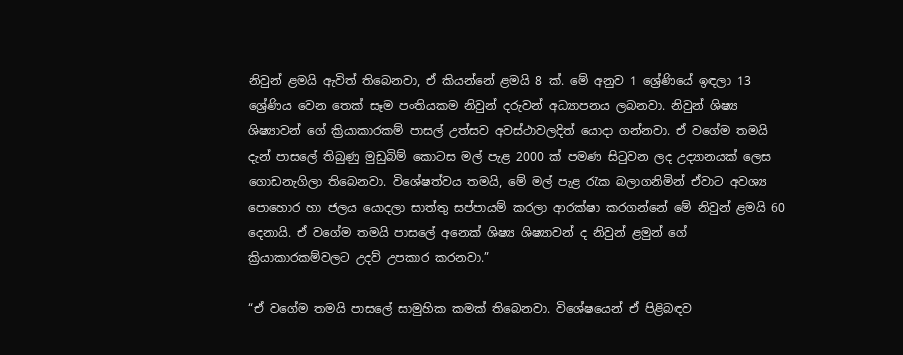නිවුන් ළමයි ඇවිත් තිබෙනවා, ඒ කියන්නේ ළමයි 8 ක්. මේ අනුව 1 ශ්‍රේණියේ ඉඳලා 13 ශ්‍රේණිය වෙන තෙක් සෑම පංතියකම නිවුන් දරුවන් අධ්‍යාපනය ලබනවා. නිවුන් ශිෂ්‍ය ශිෂ්‍යාවන් ගේ ක්‍රියාකාරකම් පාසල් උත්සව අවස්ථාවලදිත් යොදා ගන්නවා. ඒ වගේම තමයි දැන් පාසලේ තිබුණු මුඩුබිම් කොටස මල් පැළ 2000 ක් පමණ සිටුවන ලද උද්‍යානයක් ලෙස ගොඩනැගිලා තිබෙනවා. විශේෂත්වය තමයි, මේ මල් පැළ රැක බලාගනිමින් ඒවාට අවශ්‍ය පොහොර හා ජලය යොදලා සාත්තු සප්පායම් කරලා ආරක්ෂා කරගන්නේ මේ නිවුන් ළමයි 60 දෙනායි. ඒ වගේම තමයි පාසලේ අනෙක් ශිෂ්‍ය ශිෂ්‍යාවන් ද නිවුන් ළමුන් ගේ ක්‍රියාකාරකම්වලට උදව් උපකාර කරනවා.”

“ඒ වගේම තමයි පාසලේ සාමුහික කමක් තිබෙනවා. විශේෂයෙන් ඒ පිළිබඳව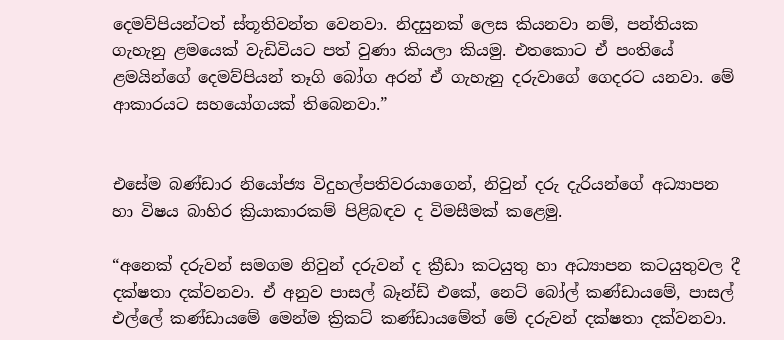දෙමව්පියන්ටත් ස්තූතිවන්ත වෙනවා. නිදසුනක් ලෙස කියනවා නම්, පන්තියක ගැහැනු ළමයෙක් වැඩිවියට පත් වුණා කියලා කියමු. එතකොට ඒ පංතියේ ළමයින්ගේ දෙමව්පියන් තෑගි බෝග අරන් ඒ ගැහැනු දරුවාගේ ගෙදරට යනවා. මේ ආකාරයට සහයෝගයක් තිබෙනවා.”


එසේම බණ්ඩාර නියෝජ්‍ය විදුහල්පතිවරයාගෙන්, නිවුන් දරු දැරියන්ගේ අධ්‍යාපන හා විෂය බාහිර ක්‍රියාකාරකම් පිළිබඳව ද විමසීමක් කළෙමු.

“අනෙක් දරුවන් සමගම නිවුන් දරුවන් ද ක්‍රීඩා කටයුතු හා අධ්‍යාපන කටයුතුවල දී දක්ෂතා දක්වනවා. ඒ අනුව පාසල් බෑන්ඩ් එකේ, නෙට් බෝල් කණ්ඩායමේ, පාසල් එල්ලේ කණ්ඩායමේ මෙන්ම ක්‍රිකට් කණ්ඩායමේත් මේ දරුවන් දක්ෂතා දක්වනවා.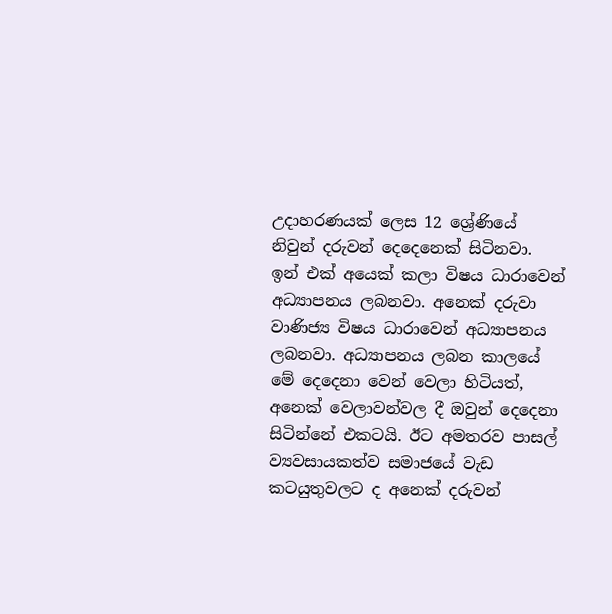උදාහරණයක් ලෙස 12 ශ්‍රේණියේ නිවුන් දරුවන් දෙදෙනෙක් සිටිනවා. ඉන් එක් අයෙක් කලා විෂය ධාරාවෙන් අධ්‍යාපනය ලබනවා. අනෙක් දරුවා වාණිජ්‍ය විෂය ධාරාවෙන් අධ්‍යාපනය ලබනවා. අධ්‍යාපනය ලබන කාලයේ මේ දෙදෙනා වෙන් වෙලා හිටියත්, අනෙක් වෙලාවන්වල දී ඔවුන් දෙදෙනා සිටින්නේ එකටයි. ඊට අමතරව පාසල් ව්‍යවසායකත්ව සමාජයේ වැඩ කටයුතුවලට ද අනෙක් දරුවන්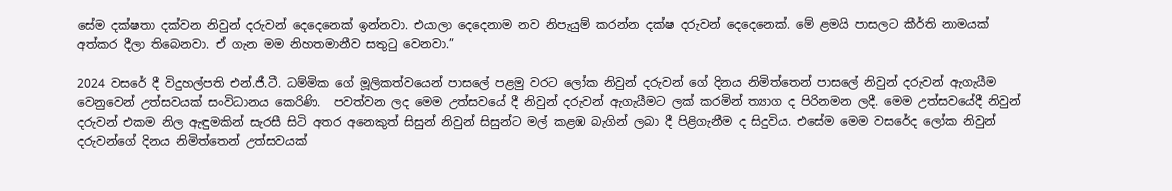සේම දක්ෂතා දක්වන නිවුන් දරුවන් දෙදෙනෙක් ඉන්නවා. එයාලා දෙදෙනාම නව නිපැයුම් කරන්න දක්ෂ දරුවන් දෙදෙනෙක්. මේ ළමයි පාසලට කීර්ති නාමයක් අත්කර දීලා තිබෙනවා. ඒ ගැන මම නිහතමානීව සතුටු වෙනවා.”

2024 වසරේ දී විදුහල්පති එන්.ජී.ටී. ධම්මික ගේ මූලිකත්වයෙන් පාසලේ පළමු වරට ලෝක නිවුන් දරුවන් ගේ දිනය නිමිත්තෙන් පාසලේ නිවුන් දරුවන් ඇගැයීම වෙනුවෙන් උත්සවයක් සංවිධානය කෙරිණි.  පවත්වන ලද මෙම උත්සවයේ දී නිවුන් දරුවන් ඇගැයීමට ලක් කරමින් ත්‍යාග ද පිරිනමන ලදී. මෙම උත්සවයේදී නිවුන් දරුවන් එකම නිල ඇඳුමකින් සැරසී සිටි අතර අනෙකුත් සිසුන් නිවුන් සිසුන්ට මල් කළඹ බැගින් ලබා දී පිළිගැනීම ද සිදුවිය. එසේම මෙම වසරේද ලෝක නිවුන් දරුවන්ගේ දිනය නිමිත්තෙන් උත්සවයක්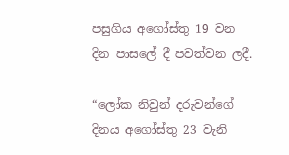පසුගිය අගෝස්තු 19 වන දින පාසලේ දී පවත්වන ලදී.

“ලෝක නිවුන් දරුවන්ගේ දිනය අගෝස්තු 23 වැනි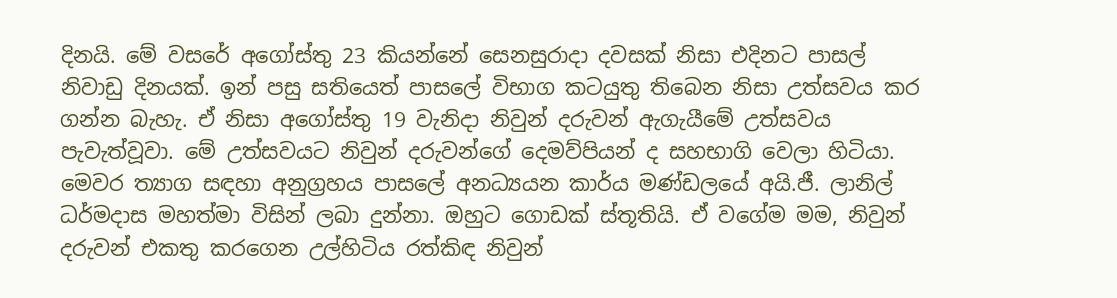දිනයි. මේ වසරේ අගෝස්තු 23 කියන්නේ සෙනසුරාදා දවසක් නිසා එදිනට පාසල් නිවාඩු දිනයක්. ඉන් පසු සතියෙත් පාසලේ විභාග කටයුතු තිබෙන නිසා උත්සවය කර ගන්න බැහැ. ඒ නිසා අගෝස්තු 19 වැනිදා නිවුන් දරුවන් ඇගැයීමේ උත්සවය පැවැත්වූවා. මේ උත්සවයට නිවුන් දරුවන්ගේ දෙමව්පියන් ද සහභාගි වෙලා හිටියා. මෙවර ත්‍යාග සඳහා අනුග්‍රහය පාසලේ අනධ්‍යයන කාර්ය මණ්ඩලයේ අයි.ජී. ලානිල් ධර්මදාස මහත්මා විසින් ලබා දුන්නා. ඔහුට ගොඩක් ස්තූතියි. ඒ වගේම මම, නිවුන් දරුවන් එකතු කරගෙන උල්හිටිය රත්කිඳ නිවුන්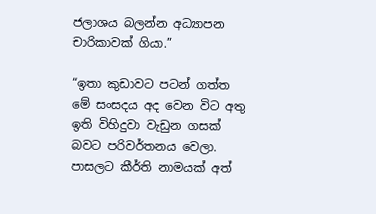ජලාශය බලන්න අධ්‍යාපන චාරිකාවක් ගියා.”

“ඉතා කුඩාවට පටන් ගත්ත මේ සංසදය අද වෙන විට අතු ඉති විහිදුවා වැඩුන ගසක් බවට පරිවර්තනය වෙලා. පාසලට කීර්ති නාමයක් අත්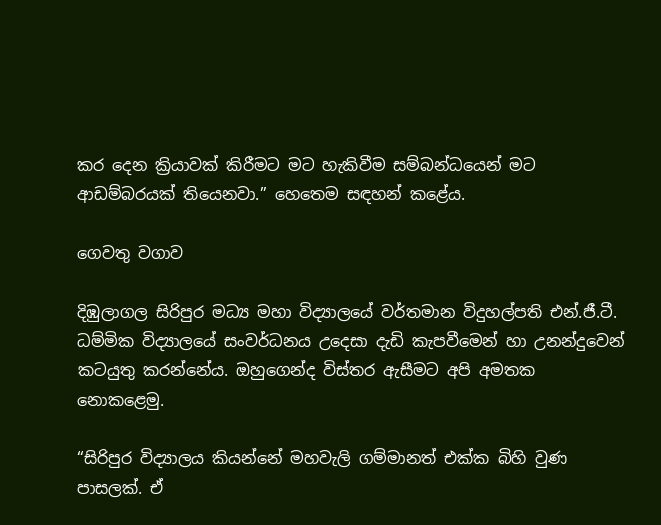කර දෙන ක්‍රියාවක් කිරීමට මට හැකිවීම සම්බන්ධයෙන් මට ආඩම්බරයක් තියෙනවා.” හෙතෙම සඳහන් කළේය.

ගෙවතු වගාව

දිඹුලාගල සිරිපුර මධ්‍ය මහා විද්‍යාලයේ වර්තමාන විදුහල්පති එන්.ජී.ටී. ධම්මික විද්‍යාලයේ සංවර්ධනය උදෙසා දැඩි කැපවීමෙන් හා උනන්දුවෙන් කටයුතු කරන්නේය. ඔහුගෙන්ද විස්තර ඇසීමට අපි අමතක නොකළෙමු.

“සිරිපුර විද්‍යාලය කියන්නේ මහවැලි ගම්මානත් එක්ක බිහි වුණ පාසලක්. ඒ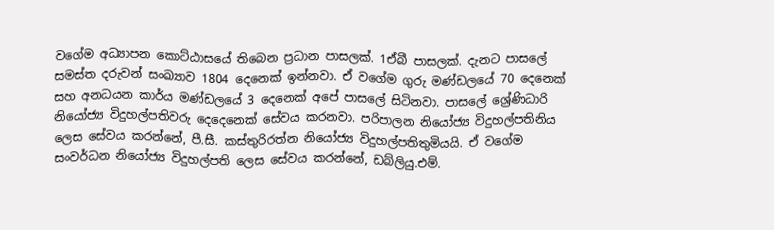වගේම අධ්‍යාපන කොට්ඨාසයේ තිබෙන ප්‍රධාන පාසලක්. 1ඒබී පාසලක්. දැනට පාසලේ සමස්ත දරුවන් සංඛ්‍යාව 1804 දෙනෙක් ඉන්නවා. ඒ වගේම ගුරු මණ්ඩලයේ 70 දෙනෙක් සහ අනධයන කාර්ය මණ්ඩලයේ 3 දෙනෙක් අපේ පාසලේ සිටිනවා. පාසලේ ශ්‍රේණිධාරි නියෝජ්‍ය විදුහල්පතිවරු දෙදෙනෙක් සේවය කරනවා. පරිපාලන නියෝජ්‍ය විදුහල්පතිනිය ලෙස සේවය කරන්නේ, පී.සී. කස්තුරිරත්න නියෝජ්‍ය විදුහල්පතිතුමියයි. ඒ වගේම සංවර්ධන නියෝජ්‍ය විදුහල්පති ලෙස සේවය කරන්නේ, ඩබ්ලියු.එම්.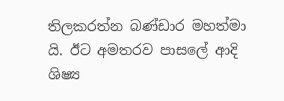තිලකරත්න බණ්ඩාර මහත්මා යි. ඊට අමතරව පාසලේ ආදි ශිෂ්‍ය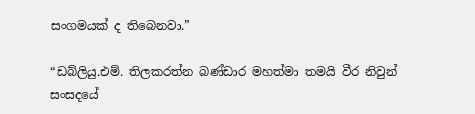සංගමයක් ද තිබෙනවා.”

“ඩබ්ලියු.එම්. තිලකරත්න බණ්ඩාර මහත්මා තමයි වීර නිවුන් සංසදයේ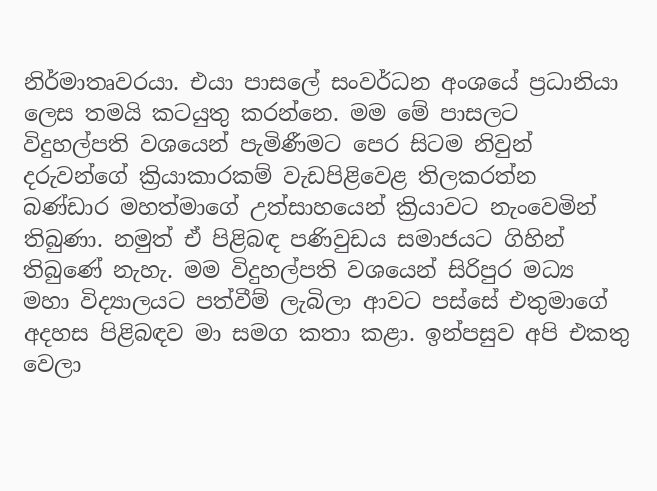නිර්මාතෘවරයා. එයා පාසලේ සංවර්ධන අංශයේ ප්‍රධානියා ලෙස තමයි කටයුතු කරන්නෙ. මම මේ පාසලට විදුහල්පති වශයෙන් පැමිණීමට පෙර සිටම නිවුන් දරුවන්ගේ ක්‍රියාකාරකම් වැඩපිළිවෙළ තිලකරත්න බණ්ඩාර මහත්මාගේ උත්සාහයෙන් ක්‍රියාවට නැංවෙමින් තිබුණා. නමුත් ඒ පිළිබඳ පණිවුඩය සමාජයට ගිහින් තිබුණේ නැහැ. මම විදුහල්පති වශයෙන් සිරිපුර මධ්‍ය මහා විද්‍යාලයට පත්වීම් ලැබිලා ආවට පස්සේ එතුමාගේ අදහස පිළිබඳව මා සමග කතා කළා. ඉන්පසුව අපි එකතු වෙලා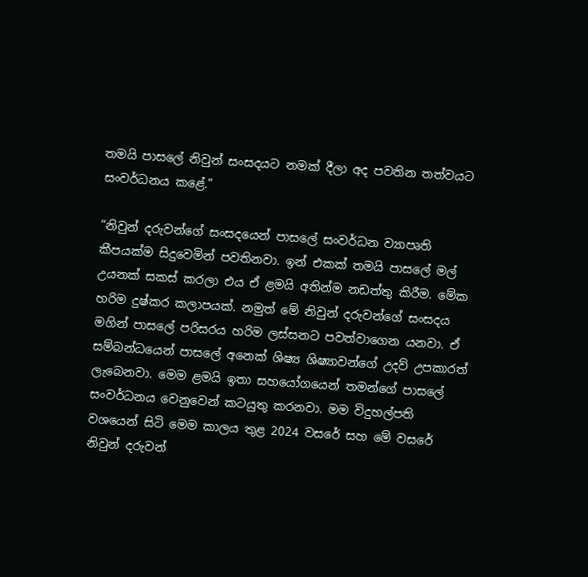තමයි පාසලේ නිවුන් සංසදයට නමක් දීලා අද පවතින තත්වයට සංවර්ධනය කළේ.”

“නිවුන් දරුවන්ගේ සංසදයෙන් පාසලේ සංවර්ධන ව්‍යාපෘති කීපයක්ම සිදුවෙමින් පවතිනවා. ඉන් එකක් තමයි පාසලේ මල් උයනක් සකස් කරලා එය ඒ ළමයි අතින්ම නඩත්තු කිරීම. මේක හරිම දුෂ්කර කලාපයක්. නමුත් මේ නිවුන් දරුවන්ගේ සංසදය මගින් පාසලේ පරිසරය හරිම ලස්සනට පවත්වාගෙන යනවා. ඒ සම්බන්ධයෙන් පාසලේ අනෙක් ශිෂ්‍ය ශිෂ්‍යාවන්ගේ උදව් උපකාරත් ලැබෙනවා. මෙම ළමයි ඉතා සහයෝගයෙන් තමන්ගේ පාසලේ සංවර්ධනය වෙනුවෙන් කටයුතු කරනවා. මම විදුහල්පති වශයෙන් සිටි මෙම කාලය තුළ 2024 වසරේ සහ මේ වසරේ නිවුන් දරුවන්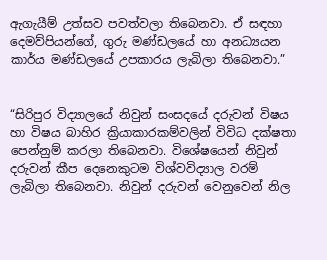ඇගැයීම් උත්සව පවත්වලා තිබෙනවා. ඒ සඳහා දෙමව්පියන්ගේ, ගුරු මණ්ඩලයේ හා අනධ්‍යයන කාර්ය මණ්ඩලයේ උපකාරය ලැබිලා තිබෙනවා.”


“සිරිපුර විද්‍යාලයේ නිවුන් සංසදයේ දරුවන් විෂය හා විෂය බාහිර ක්‍රියාකාරකම්වලින් විවිධ දක්ෂතා පෙන්නුම් කරලා තිබෙනවා. විශේෂයෙන් නිවුන් දරුවන් කීප දෙනෙකුටම විශ්වවිද්‍යාල වරම් ලැබිලා තිබෙනවා. නිවුන් දරුවන් වෙනුවෙන් නිල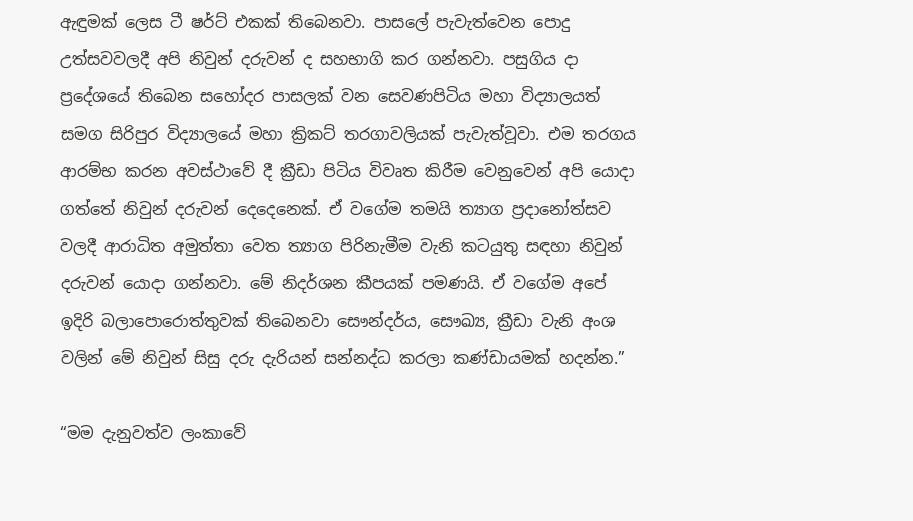ඇඳුමක් ලෙස ටී ෂර්ට් එකක් තිබෙනවා. පාසලේ පැවැත්වෙන පොදු උත්සවවලදී අපි නිවුන් දරුවන් ද සහභාගි කර ගන්නවා. පසුගිය දා ප්‍රදේශයේ තිබෙන සහෝදර පාසලක් වන සෙවණපිටිය මහා විද්‍යාලයත් සමග සිරිපුර විද්‍යාලයේ මහා ක්‍රිකට් තරගාවලියක් පැවැත්වූවා. එම තරගය ආරම්භ කරන අවස්ථාවේ දී ක්‍රීඩා පිටිය විවෘත කිරීම වෙනුවෙන් අපි යොදා ගත්තේ නිවුන් දරුවන් දෙදෙනෙක්. ඒ වගේම තමයි ත්‍යාග ප්‍රදානෝත්සව වලදී ආරාධිත අමුත්තා වෙත ත්‍යාග පිරිනැමීම වැනි කටයුතු සඳහා නිවුන් දරුවන් යොදා ගන්නවා. මේ නිදර්ශන කීපයක් පමණයි. ඒ වගේම අපේ ඉදිරි බලාපොරොත්තුවක් තිබෙනවා සෞන්දර්ය, සෞඛ්‍ය, ක්‍රීඩා වැනි අංශ වලින් මේ නිවුන් සිසු දරු දැරියන් සන්නද්ධ කරලා කණ්ඩායමක් හදන්න.”

“මම දැනුවත්ව ලංකාවේ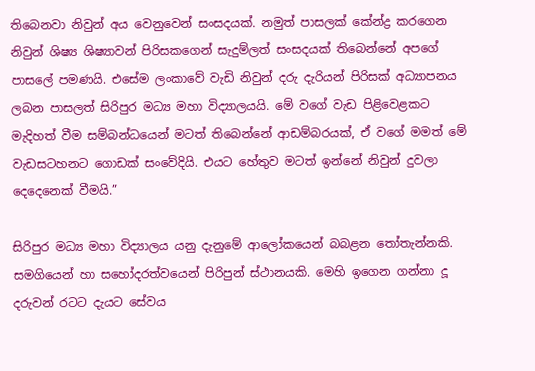තිබෙනවා නිවුන් අය වෙනුවෙන් සංසදයක්. නමුත් පාසලක් කේන්ද්‍ර කරගෙන නිවුන් ශිෂ්‍ය ශිෂ්‍යාවන් පිරිසකගෙන් සැදුම්ලත් සංසදයක් තිබෙන්නේ අපගේ පාසලේ පමණයි. එසේම ලංකාවේ වැඩි නිවුන් දරු දැරියන් පිරිසක් අධ්‍යාපනය ලබන පාසලත් සිරිපුර මධ්‍ය මහා විද්‍යාලයයි. මේ වගේ වැඩ පිළිවෙළකට මැදිහත් වීම සම්බන්ධයෙන් මටත් තිබෙන්නේ ආඩම්බරයක්, ඒ වගේ මමත් මේ වැඩසටහනට ගොඩක් සංවේදියි. එයට හේතුව මටත් ඉන්නේ නිවුන් දුවලා දෙදෙනෙක් වීමයි.”

සිරිපුර මධ්‍ය මහා විද්‍යාලය යනු දැනුමේ ආලෝකයෙන් බබළන තෝතැන්නකි. සමගියෙන් හා සහෝදරත්වයෙන් පිරිපුන් ස්ථානයකි. මෙහි ඉගෙන ගන්නා දූ දරුවන් රටට දැයට සේවය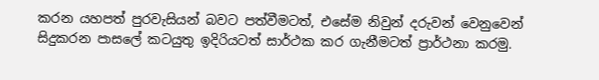කරන යහපත් පුරවැසියන් බවට පත්වීමටත්, එසේම නිවුන් දරුවන් වෙනුවෙන් සිදුකරන පාසලේ කටයුතු ඉදිරියටත් සාර්ථක කර ගැනීමටත් ප්‍රාර්ථනා කරමු.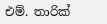එම්. තාරික්